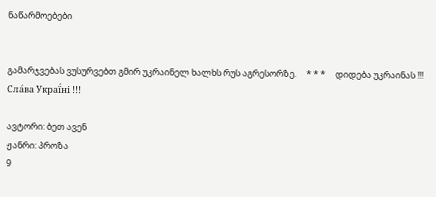ნაწარმოებები


გამარჯვებას ვუსურვებთ გმირ უკრაინელ ხალხს რუს აგრესორზე.     * * *     დიდება უკრაინას !!! Сла́ва Украї́ні !!!

ავტორი: ბეთ ავენ
ჟანრი: პროზა
9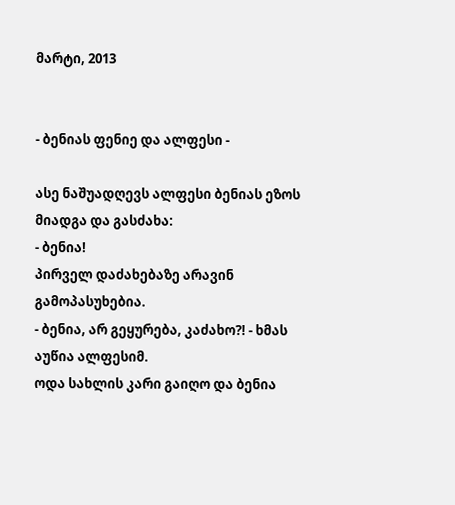მარტი, 2013


- ბენიას ფენიე და ალფესი -

ასე ნაშუადღევს ალფესი ბენიას ეზოს მიადგა და გასძახა:
- ბენია!
პირველ დაძახებაზე არავინ გამოპასუხებია.
- ბენია, არ გეყურება, კაძახო?! - ხმას აუწია ალფესიმ.
ოდა სახლის კარი გაიღო და ბენია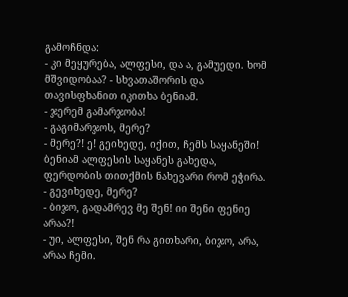გამოჩნდა:
- კი მეყურება, ალფესი, და ა, გამუედი. ხომ მშვიდობაა? - სხვათაშორის და თავისფხანით იკითხა ბენიამ.
- ჯერემ გამარჯობა!
- გაგიმარჯოს, მერე?
- მერე?! ე! გეიხედე, იქით, ჩემს საყანეში!
ბენიამ ალფესის საყანეს გახედა, ფერდობის თითქმის ნახევარი რომ ეჭირა.
- გევიხედე, მერე?
- ბიჯო, გადამრევ მე შენ! იი შენი ფენიე არაა?!
- უი, ალფესი, შენ რა გითხარი, ბიჯო, არა, არაა ჩემი.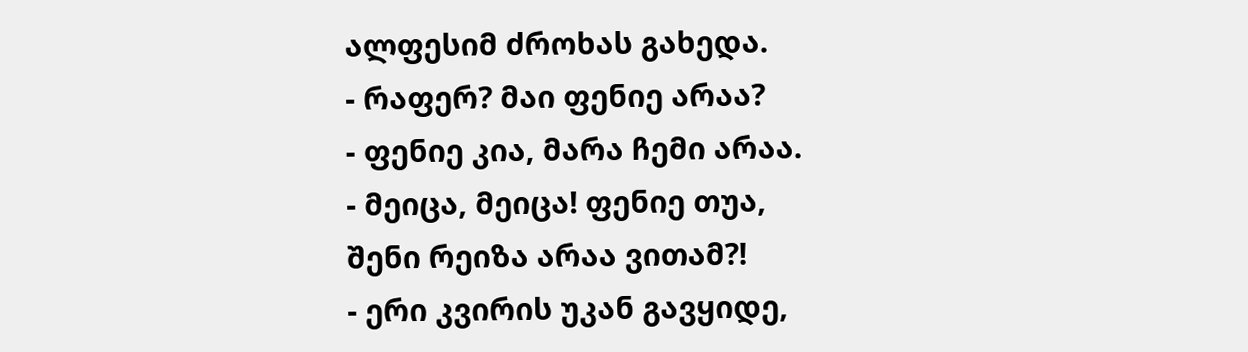ალფესიმ ძროხას გახედა.
- რაფერ? მაი ფენიე არაა?
- ფენიე კია, მარა ჩემი არაა.
- მეიცა, მეიცა! ფენიე თუა, შენი რეიზა არაა ვითამ?!
- ერი კვირის უკან გავყიდე,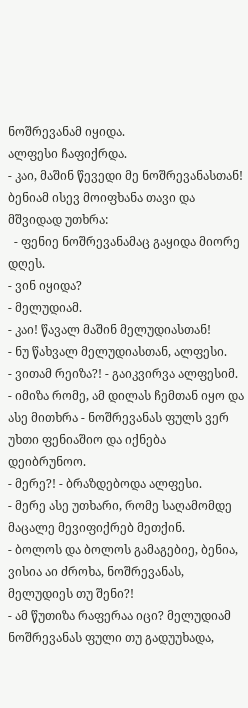ნოშრევანამ იყიდა.
ალფესი ჩაფიქრდა.
- კაი, მაშინ წევედი მე ნოშრევანასთან!
ბენიამ ისევ მოიფხანა თავი და მშვიდად უთხრა:
  - ფენიე ნოშრევანამაც გაყიდა მიორე დღეს.
- ვინ იყიდა?
- მელუდიამ.
- კაი! წავალ მაშინ მელუდიასთან!
- ნუ წახვალ მელუდიასთან, ალფესი.
- ვითამ რეიზა?! - გაიკვირვა ალფესიმ.
- იმიზა რომე, ამ დილას ჩემთან იყო და ასე მითხრა - ნოშრევანას ფულს ვერ უხთი ფენიაშიო და იქნება დეიბრუნოო.
- მერე?! - ბრაზდებოდა ალფესი.
- მერე ასე უთხარი, რომე საღამომდე მაცალე მევიფიქრებ მეთქინ.
- ბოლოს და ბოლოს გამაგებიე, ბენია, ვისია აი ძროხა, ნოშრევანას, მელუდიეს თუ შენი?!
- ამ წუთიზა რაფერაა იცი? მელუდიამ  ნოშრევანას ფული თუ გადუუხადა,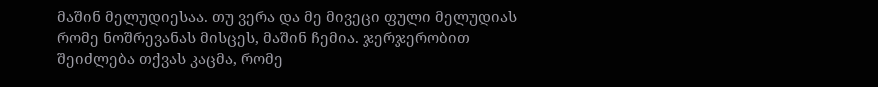მაშინ მელუდიესაა. თუ ვერა და მე მივეცი ფული მელუდიას  რომე ნოშრევანას მისცეს, მაშინ ჩემია. ჯერჯერობით  შეიძლება თქვას კაცმა, რომე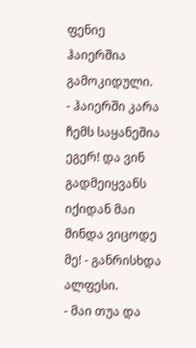ფენიე ჰაიერშია გამოკიდული.
- ჰაიერში კარა ჩემს საყანეშია ეგერ! და ვინ გადმეიყვანს იქიდან მაი მინდა ვიცოდე მე! - განრისხდა ალფესი.
- მაი თუა და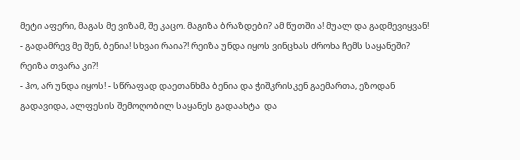მეტი აფერი, მაგას მე ვიზამ, შე კაცო. მაგიზა ბრაზდები? ამ წუთში ა! მუალ და გადმევიყვან!
- გადამრევ მე შენ, ბენია! სხვაი რაია?! რეიზა უნდა იყოს ვინცხას ძროხა ჩემს საყანეში? რეიზა თვარა კი?!
- ჰო, არ უნდა იყოს! - სწრაფად დაეთანხმა ბენია და ჭიშკრისკენ გაემართა, ეზოდან გადავიდა, ალფესის შემოღობილ საყანეს გადაახტა  და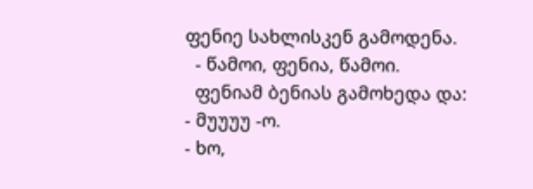ფენიე სახლისკენ გამოდენა.
  - წამოი, ფენია, წამოი.
  ფენიამ ბენიას გამოხედა და:
- მუუუუ -ო.
- ხო,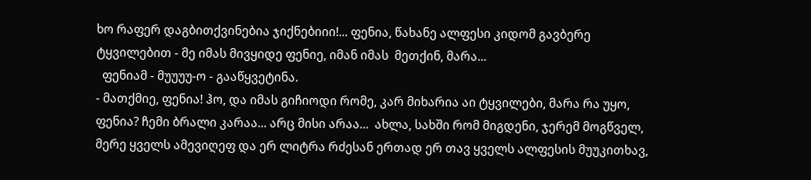ხო რაფერ დაგბითქვინებია ჯიქნებიიი!... ფენია, წახანე ალფესი კიდომ გავბერე ტყვილებით - მე იმას მივყიდე ფენიე, იმან იმას  მეთქინ, მარა...
  ფენიამ - მუუუუ-ო - გააწყვეტინა.
- მათქმიე, ფენია! ჰო, და იმას გიჩიოდი რომე, კარ მიხარია აი ტყვილები, მარა რა უყო, ფენია? ჩემი ბრალი კარაა... არც მისი არაა...  ახლა, სახში რომ მიგდენი, ჯერემ მოგწველ, მერე ყველს ამევიღეფ და ერ ლიტრა რძესან ერთად ერ თავ ყველს ალფესის მუუკითხავ,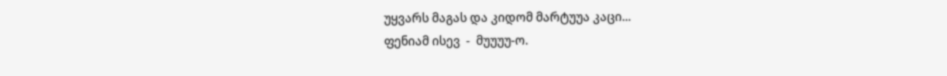უყვარს მაგას და კიდომ მარტუუა კაცი...
ფენიამ ისევ  -  მუუუუ-ო.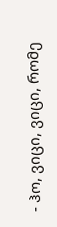- ჰო, ვიცი, ვიცი, რომე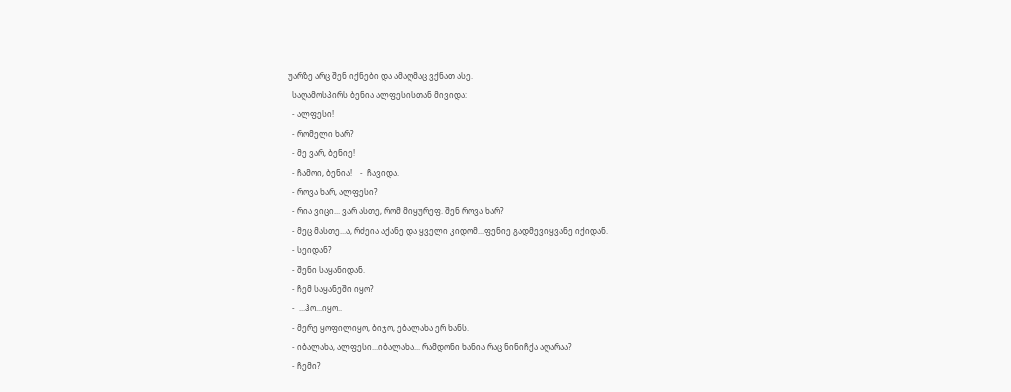უარზე არც შენ იქნები და ამაღმაც ვქნათ ასე.
  საღამოსპირს ბენია ალფესისთან მივიდა:
  - ალფესი!
  - რომელი ხარ?
  - მე ვარ, ბენიე!
  - ჩამოი, ბენია!    -  ჩავიდა.
  - როვა ხარ, ალფესი?
  - რია ვიცი... ვარ ასთე, რომ მიყურეფ. შენ როვა ხარ?
  - მეც მასთე...ა, რძეია აქანე და ყველი კიდომ...ფენიე გადმევიყვანე იქიდან.
  - სეიდან?
  - შენი საყანიდან.
  - ჩემ საყანეში იყო?
  -  ...ჰო...იყო..
  - მერე ყოფილიყო, ბიჯო, ებალახა ერ ხანს.
  - იბალახა, ალფესი...იბალახა... რამდონი ხანია რაც ნინიჩქა აღარაა?
  - ჩემი?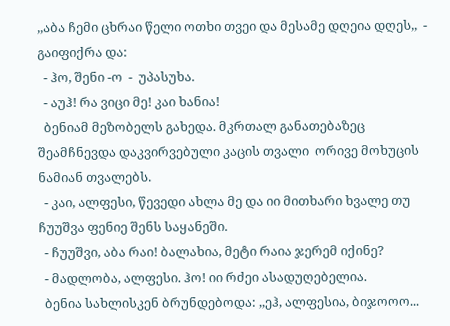,,აბა ჩემი ცხრაი წელი ოთხი თვეი და მესამე დღეია დღეს,,  -  გაიფიქრა და:
  - ჰო, შენი -ო  -  უპასუხა.
  - აუჰ! რა ვიცი მე! კაი ხანია!
  ბენიამ მეზობელს გახედა. მკრთალ განათებაზეც შეამჩნევდა დაკვირვებული კაცის თვალი  ორივე მოხუცის ნამიან თვალებს.
  - კაი, ალფესი, წევედი ახლა მე და იი მითხარი ხვალე თუ ჩუუშვა ფენიე შენს საყანეში.
  - ჩუუშვი, აბა რაი! ბალახია, მეტი რაია ჯერემ იქინე?
  - მადლობა, ალფესი. ჰო! იი რძეი ასადუღებელია.
  ბენია სახლისკენ ბრუნდებოდა: ,,ეჰ, ალფესია, ბიჯოოო...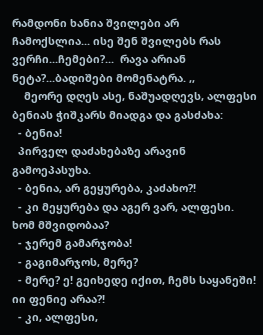რამდონი ხანია შვილები არ ჩამოქსლია... ისე შენ შვილებს რას ვერჩი...ჩემები?...  რავა არიან ნეტა?...ბადიშები მომენატრა. ,,
    მეორე დღეს ასე, ნაშუადღევს, ალფესი ბენიას ჭიშკარს მიადგა და გასძახა:
  - ბენია!
  პირველ დაძახებაზე არავინ გამოეპასუხა.
  - ბენია, არ გეყურება, კაძახო?!
  - კი მეყურება და აგერ ვარ, ალფესი. ხომ მშვიდობაა?
  - ჯერემ გამარჯობა!
  - გაგიმარჯოს, მერე?
  - მერე? ე! გეიხედე იქით, ჩემს საყანეში! იი ფენიე არაა?!
  - კი, ალფესი,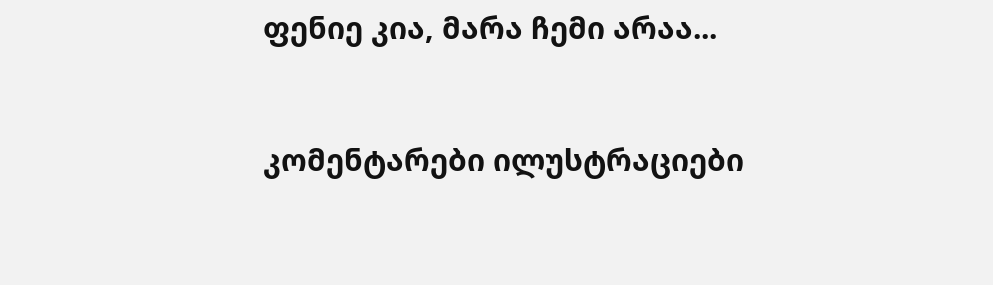ფენიე კია, მარა ჩემი არაა...


კომენტარები ილუსტრაციები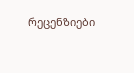რეცენზიები